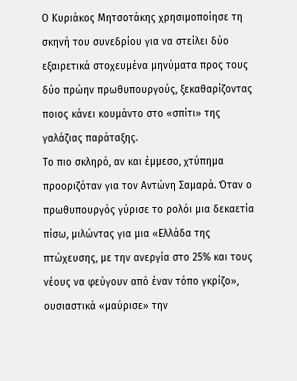Ο Κυριάκος Μητσοτάκης χρησιμοποίησε τη σκηνή του συνεδρίου για να στείλει δύο εξαιρετικά στοχευμένα μηνύματα προς τους δύο πρώην πρωθυπουργούς, ξεκαθαρίζοντας ποιος κάνει κουμάντο στο «σπίτι» της γαλάζιας παράταξης.
Το πιο σκληρό, αν και έμμεσο, χτύπημα προοριζόταν για τον Αντώνη Σαμαρά. Όταν ο πρωθυπουργός γύρισε το ρολόι μια δεκαετία πίσω, μιλώντας για μια «Ελλάδα της πτώχευσης, με την ανεργία στο 25% και τους νέους να φεύγουν από έναν τόπο γκρίζο», ουσιαστικά «μαύρισε» την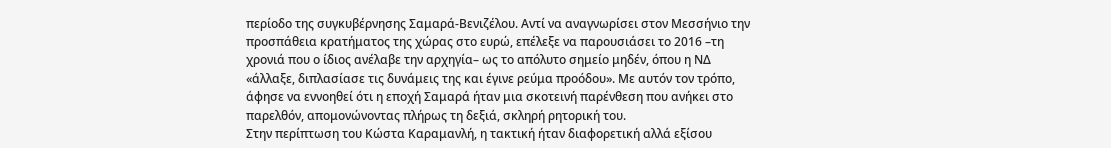περίοδο της συγκυβέρνησης Σαμαρά-Βενιζέλου. Αντί να αναγνωρίσει στον Μεσσήνιο την προσπάθεια κρατήματος της χώρας στο ευρώ, επέλεξε να παρουσιάσει το 2016 –τη χρονιά που ο ίδιος ανέλαβε την αρχηγία– ως το απόλυτο σημείο μηδέν, όπου η ΝΔ «άλλαξε, διπλασίασε τις δυνάμεις της και έγινε ρεύμα προόδου». Με αυτόν τον τρόπο, άφησε να εννοηθεί ότι η εποχή Σαμαρά ήταν μια σκοτεινή παρένθεση που ανήκει στο παρελθόν, απομονώνοντας πλήρως τη δεξιά, σκληρή ρητορική του.
Στην περίπτωση του Κώστα Καραμανλή, η τακτική ήταν διαφορετική αλλά εξίσου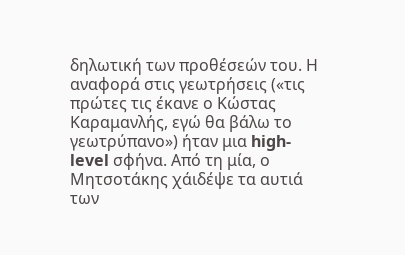δηλωτική των προθέσεών του. Η αναφορά στις γεωτρήσεις («τις πρώτες τις έκανε ο Κώστας Καραμανλής, εγώ θα βάλω το γεωτρύπανο») ήταν μια high-level σφήνα. Από τη μία, ο Μητσοτάκης χάιδέψε τα αυτιά των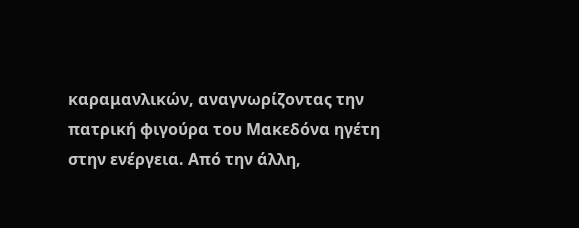καραμανλικών, αναγνωρίζοντας την πατρική φιγούρα του Μακεδόνα ηγέτη στην ενέργεια. Από την άλλη,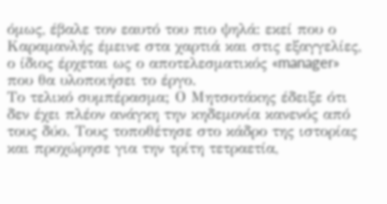όμως, έβαλε τον εαυτό του πιο ψηλά: εκεί που ο Καραμανλής έμεινε στα χαρτιά και στις εξαγγελίες, ο ίδιος έρχεται ως ο αποτελεσματικός «manager» που θα υλοποιήσει το έργο.
Το τελικό συμπέρασμα; Ο Μητσοτάκης έδειξε ότι δεν έχει πλέον ανάγκη την κηδεμονία κανενός από τους δύο. Τους τοποθέτησε στο κάδρο της ιστορίας και προχώρησε για την τρίτη τετραετία,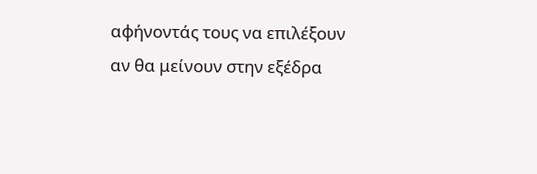αφήνοντάς τους να επιλέξουν αν θα μείνουν στην εξέδρα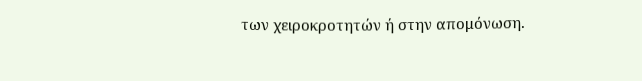των χειροκροτητών ή στην απομόνωση.